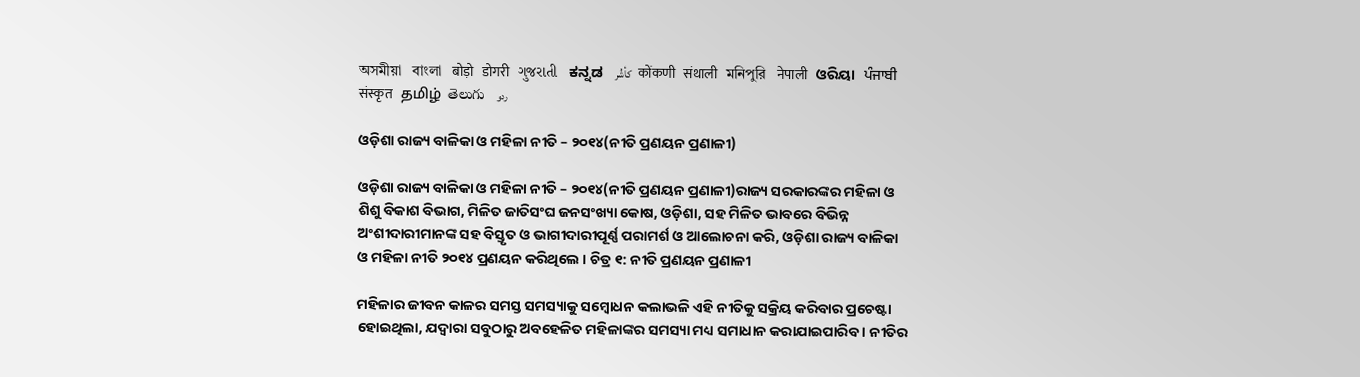অসমীয়া   বাংলা   बोड़ो   डोगरी   ગુજરાતી   ಕನ್ನಡ   كأشُر   कोंकणी   संथाली   মনিপুরি   नेपाली   ଓରିୟା   ਪੰਜਾਬੀ   संस्कृत   தமிழ்  తెలుగు   ردو

ଓଡ଼ିଶା ରାଜ୍ୟ ବାଳିକା ଓ ମହିଳା ନୀତି – ୨୦୧୪(ନୀତି ପ୍ରଣୟନ ପ୍ରଣାଳୀ)

ଓଡ଼ିଶା ରାଜ୍ୟ ବାଳିକା ଓ ମହିଳା ନୀତି – ୨୦୧୪(ନୀତି ପ୍ରଣୟନ ପ୍ରଣାଳୀ)ରାଜ୍ୟ ସରକାରଙ୍କର ମହିଳା ଓ ଶିଶୁ ବିକାଶ ବିଭାଗ, ମିଳିତ ଜାତିସଂଘ ଜନସଂଖ୍ୟା କୋଷ, ଓଡ଼ିଶା, ସହ ମିଳିତ ଭାବରେ ବିଭିନ୍ନ ଅଂଶୀଦାରୀମାନଙ୍କ ସହ ବିସ୍ତୃତ ଓ ଭାଗୀଦାରୀପୂର୍ଣ୍ଣ ପରାମର୍ଶ ଓ ଆଲୋଚନା କରି, ଓଡ଼ିଶା ରାଜ୍ୟ ବାଳିକା ଓ ମହିଳା ନୀତି ୨୦୧୪ ପ୍ରଣୟନ କରିଥିଲେ । ଚିତ୍ର ୧: ନୀତି ପ୍ରଣୟନ ପ୍ରଣାଳୀ

ମହିଳାର ଜୀବନ କାଳର ସମସ୍ତ ସମସ୍ୟାକୁ ସମ୍ବୋଧନ କଲାଭଳି ଏହି ନୀତିକୁ ସକ୍ରିୟ କରିବାର ପ୍ରଚେଷ୍ଟା ହୋଇଥିଲା, ଯଦ୍ଵାରା ସବୁଠାରୁ ଅବହେଳିତ ମହିଳାଙ୍କର ସମସ୍ୟା ମଧ୍ୟ ସମାଧାନ କରାଯାଇପାରିବ । ନୀତିର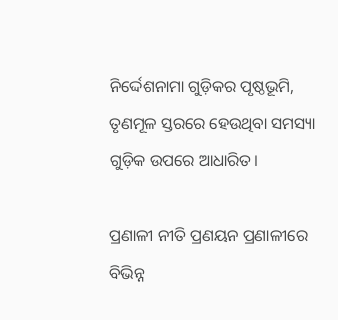ନିର୍ଦ୍ଦେଶନାମା ଗୁଡ଼ିକର ପୃଷ୍ଠଭୂମି, ତୃଣମୂଳ ସ୍ତରରେ ହେଉଥିବା ସମସ୍ୟା ଗୁଡ଼ିକ ଉପରେ ଆଧାରିତ।

ପ୍ରଣାଳୀ ନୀତି ପ୍ରଣୟନ ପ୍ରଣାଳୀରେ ବିଭିନ୍ନ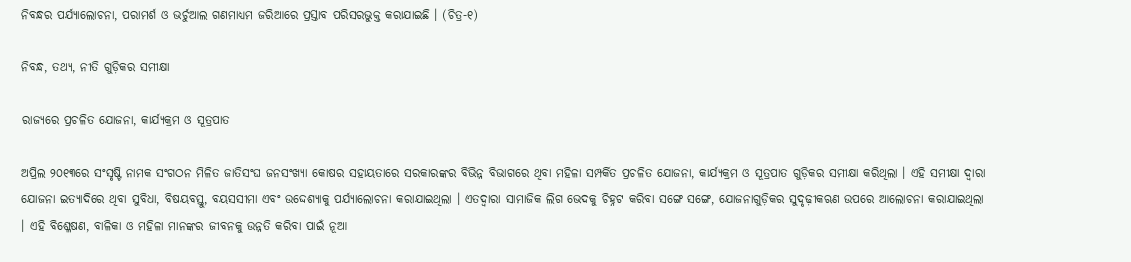ନିବନ୍ଧର ପର୍ଯ୍ୟାଲୋଚନା, ପରାମର୍ଶ ଓ ଭର୍ଚୁଆଲ ଗଣମାଧ୍ୟମ ଜରିଆରେ ପ୍ରସ୍ତାବ ପରିସରଭୁକ୍ତ କରାଯାଇଛି । (ଚିତ୍ର-୧)

ନିବନ୍ଧ, ତଥ୍ୟ, ନୀତି ଗୁଡ଼ିକର ସମୀକ୍ଷା

ରାଜ୍ୟରେ ପ୍ରଚଳିତ ଯୋଜନା, କାର୍ଯ୍ୟକ୍ରମ ଓ ସୂତ୍ରପାତ

ଅପ୍ରିଲ ୨୦୧୩ରେ ସଂସୃଷ୍ଟି ନାମକ ସଂଗଠନ ମିଳିତ ଜାତିସଂଘ ଜନସଂଖ୍ୟା କୋଷର ସହାୟତାରେ ସରକାରଙ୍କର ବିଭିନ୍ନ ବିଭାଗରେ ଥିବା ମହିଳା ସମ୍ପର୍କିତ ପ୍ରଚଳିତ ଯୋଜନା, କାର୍ଯ୍ୟକ୍ରମ ଓ ସୂତ୍ରପାତ ଗୁଡ଼ିକର ସମୀକ୍ଷା କରିଥିଲା । ଏହି ସମୀକ୍ଷା ଦ୍ଵାରା ଯୋଜନା ଇତ୍ୟାଦିରେ ଥିବା ସୁବିଧା, ବିଷୟବସ୍ତୁ, ବୟସସୀମା ଏବଂ ଉଦ୍ଦେଶ୍ୟାକୁ ପର୍ଯ୍ୟାଲୋଚନା କରାଯାଇଥିଲା । ଏତଦ୍ଵାରା ସାମାଜିକ ଲିଗ ଭେଦକୁ ଚିହ୍ନଟ କରିବା ସଙ୍ଗେ ସଙ୍ଗେ, ଯୋଜନାଗୁଡ଼ିକର ସୁଦୃଢ଼ୀକଋଣ ଉପରେ ଆଲୋଚନା କରାଯାଇଥିଲା । ଏହି ବିଶ୍ଳେଷଣ, ବାଳିକା ଓ ମହିଳା ମାନଙ୍କର ଜୀବନକୁ ଉନ୍ନତି କରିବା ପାଇଁ ନୂଆ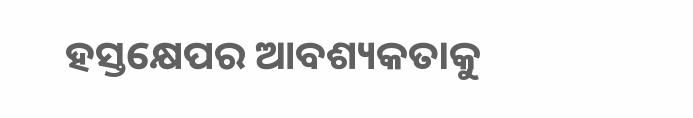ହସ୍ତକ୍ଷେପର ଆବଶ୍ୟକତାକୁ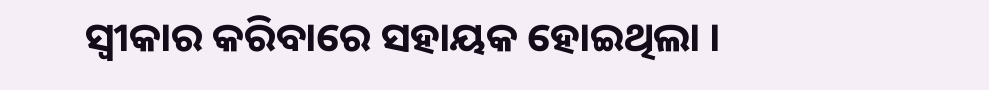ସ୍ଵୀକାର କରିବାରେ ସହାୟକ ହୋଇଥିଲା ।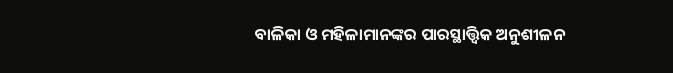ବାଳିକା ଓ ମହିଳାମାନଙ୍କର ପାରସ୍ଥାତ୍ତ୍ଵିକ ଅନୁଶୀଳନ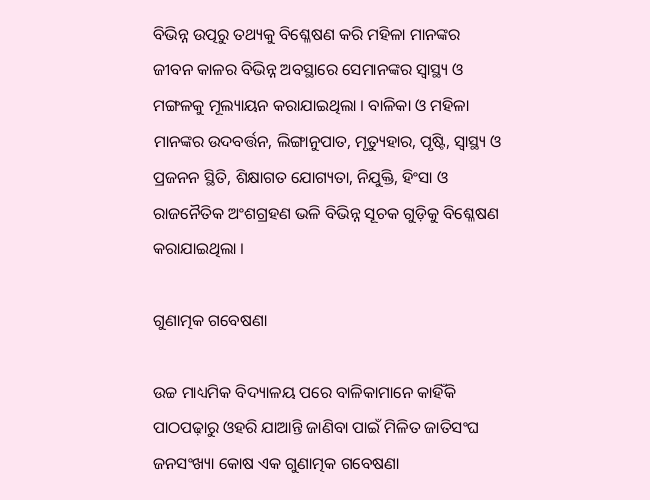ବିଭିନ୍ନ ଉତ୍ପରୁ ତଥ୍ୟକୁ ବିଶ୍ଳେଷଣ କରି ମହିଳା ମାନଙ୍କର ଜୀବନ କାଳର ବିଭିନ୍ନ ଅବସ୍ଥାରେ ସେମାନଙ୍କର ସ୍ଵାସ୍ଥ୍ୟ ଓ ମଙ୍ଗଳକୁ ମୂଲ୍ୟାୟନ କରାଯାଇଥିଲା । ବାଳିକା ଓ ମହିଳା ମାନଙ୍କର ଉଦବର୍ତ୍ତନ, ଲିଙ୍ଗାନୁପାତ, ମୃତ୍ୟୁହାର, ପୃଷ୍ଟି, ସ୍ଵାସ୍ଥ୍ୟ ଓ ପ୍ରଜନନ ସ୍ଥିତି, ଶିକ୍ଷାଗତ ଯୋଗ୍ୟତା, ନିଯୁକ୍ତି, ହିଂସା ଓ ରାଜନୈତିକ ଅଂଶଗ୍ରହଣ ଭଳି ବିଭିନ୍ନ ସୂଚକ ଗୁଡ଼ିକୁ ବିଶ୍ଳେଷଣ କରାଯାଇଥିଲା ।

ଗୁଣାତ୍ମକ ଗବେଷଣା

ଉଚ୍ଚ ମାଧ୍ୟମିକ ବିଦ୍ୟାଳୟ ପରେ ବାଳିକାମାନେ କାହିଁକି ପାଠପଢ଼ାରୁ ଓହରି ଯାଆନ୍ତି ଜାଣିବା ପାଇଁ ମିଳିତ ଜାତିସଂଘ ଜନସଂଖ୍ୟା କୋଷ ଏକ ଗୁଣାତ୍ମକ ଗବେଷଣା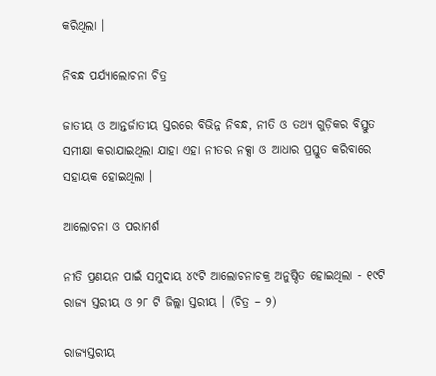କରିଥିଲା ।

ନିବନ୍ଧ ପର୍ଯ୍ୟାଲୋଚନା ଚିତ୍ର

ଜାତୀୟ ଓ ଆନ୍ତର୍ଜାତୀୟ ସ୍ତରରେ ବିଭିନ୍ନ ନିବନ୍ଧ, ନୀତି ଓ ତଥ୍ୟ ଗୁଡ଼ିକର ବିସ୍ତୁତ ସମୀକ୍ଷା କରାଯାଇଥିଲା ଯାହା ଏହା ନୀତର ନକ୍ସା ଓ ଆଧାର ପ୍ରସ୍ତୁତ କରିବାରେ ସହାୟକ ହୋଇଥିଲା ।

ଆଲୋଚନା ଓ ପରାମର୍ଶ

ନୀତି ପ୍ରଣୟନ ପାଇଁ ସମୁଦାୟ ୪୯ଟି ଆଲୋଚନାଚକ୍ର ଅନୁଷ୍ଠିତ ହୋଇଥିଲା - ୧୯ଟି ରାଜ୍ୟ ସ୍ତରୀୟ ଓ ୨୮ ଟି ଜିଲ୍ଲା ସ୍ତରୀୟ । (ଚିତ୍ର – ୨)

ରାଜ୍ୟସ୍ତରୀୟ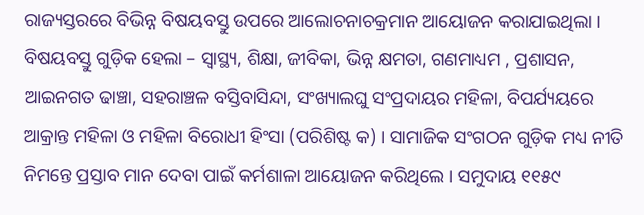ରାଜ୍ୟସ୍ତରରେ ବିଭିନ୍ନ ବିଷୟବସ୍ତୁ ଉପରେ ଆଲୋଚନାଚକ୍ରମାନ ଆୟୋଜନ କରାଯାଇଥିଲା । ବିଷୟବସ୍ତୁ ଗୁଡ଼ିକ ହେଲା – ସ୍ୱାସ୍ଥ୍ୟ, ଶିକ୍ଷା, ଜୀବିକା, ଭିନ୍ନ କ୍ଷମତା, ଗଣମାଧ୍ୟମ , ପ୍ରଶାସନ, ଆଇନଗତ ଢାଞ୍ଚା, ସହରାଞ୍ଚଳ ବସ୍ତିବାସିନ୍ଦା, ସଂଖ୍ୟାଲଘୁ ସଂପ୍ରଦାୟର ମହିଳା, ବିପର୍ଯ୍ୟୟରେ ଆକ୍ରାନ୍ତ ମହିଳା ଓ ମହିଳା ବିରୋଧୀ ହିଂସା (ପରିଶିଷ୍ଟ କ) । ସାମାଜିକ ସଂଗଠନ ଗୁଡ଼ିକ ମଧ୍ୟ ନୀତି ନିମନ୍ତେ ପ୍ରସ୍ତାବ ମାନ ଦେବା ପାଇଁ କର୍ମଶାଳା ଆୟୋଜନ କରିଥିଲେ । ସମୁଦାୟ ୧୧୫୯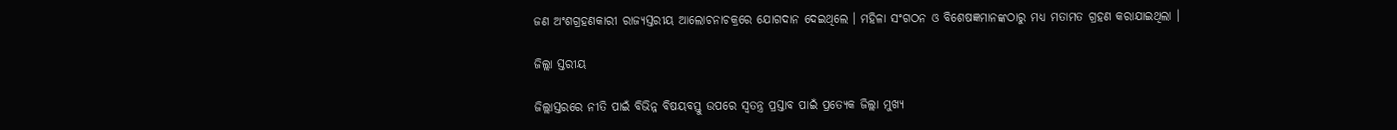ଜଣ ଅଂଶଗ୍ରହଣକାରୀ ରାଜ୍ୟସ୍ତରୀୟ ଆଲୋଚନାଚକ୍ରରେ ଯୋଗଦାନ ଦେଇଥିଲେ । ମହିଳା ସଂଗଠନ ଓ ବିଶେଷଜ୍ଞମାନଙ୍କଠାରୁ ମଧ୍ୟ ମତାମତ ଗ୍ରହଣ କରାଯାଇଥିଲା ।

ଜିଲ୍ଲା ସ୍ତରୀୟ

ଜିଲ୍ଲାସ୍ତରରେ ନୀତି ପାଇଁ ବିଭିନ୍ନ ବିଷୟବସ୍ତୁ ଉପରେ ସ୍ଵତନ୍ତ୍ର ପ୍ରସ୍ତାବ ପାଇଁ ପ୍ରତ୍ୟେକ ଜିଲ୍ଲା ମୁଖ୍ୟ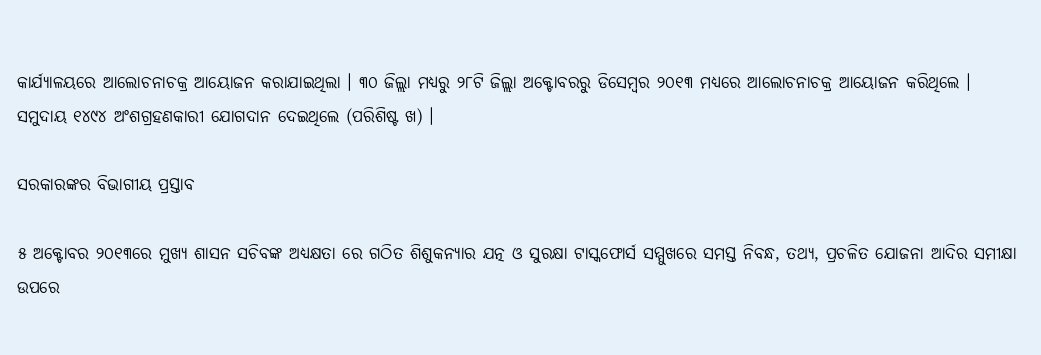କାର୍ଯ୍ୟାଳୟରେ ଆଲୋଚନାଚକ୍ର ଆୟୋଜନ କରାଯାଇଥିଲା । ୩୦ ଜିଲ୍ଲା ମଧ୍ୟରୁ ୨୮ଟି ଜିଲ୍ଲା ଅକ୍ଟୋବରରୁ ଡିସେମ୍ବର ୨୦୧୩ ମଧ୍ୟରେ ଆଲୋଚନାଚକ୍ର ଆୟୋଜନ କରିଥିଲେ । ସମୁଦାୟ ୧୪୯୪ ଅଂଶଗ୍ରହଣକାରୀ ଯୋଗଦାନ ଦେଇଥିଲେ (ପରିଶିଷ୍ଟ ଖ) ।

ସରକାରଙ୍କର ବିଭାଗୀୟ ପ୍ରସ୍ତାବ

୫ ଅକ୍ଟୋବର ୨୦୧୩ରେ ମୁଖ୍ୟ ଶାସନ ସଚିବଙ୍କ ଅଧ୍ୟକ୍ଷତା ରେ ଗଠିତ ଶିଶୁକନ୍ୟାର ଯତ୍ନ ଓ ସୁରକ୍ଷା ଟାସ୍କଫୋର୍ସ ସମ୍ମୁଖରେ ସମସ୍ତ ନିବନ୍ଧ, ତଥ୍ୟ, ପ୍ରଚଳିତ ଯୋଜନା ଆଦିର ସମୀକ୍ଷା ଉପରେ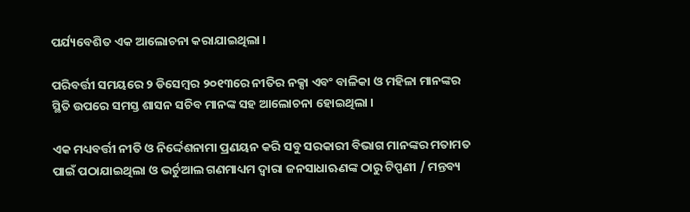ପର୍ଯ୍ୟବେଶିତ ଏକ ଆଲୋଚନା କରାଯାଇଥିଲା ।

ପରିବର୍ତ୍ତୀ ସମୟରେ ୨ ଡିସେମ୍ବର ୨୦୧୩ରେ ନୀତିର ନକ୍ସା ଏବଂ ବାଳିକା ଓ ମହିଳା ମାନଙ୍କର ସ୍ଥିତି ଉପରେ ସମସ୍ତ ଶାସନ ସଚିବ ମାନଙ୍କ ସହ ଆଲୋଚନା ହୋଇଥିଲା ।

ଏକ ମଧ୍ୟବର୍ତ୍ତୀ ନୀତି ଓ ନିର୍ଦ୍ଦେଶନାମା ପ୍ରଣୟନ କରି ସବୁ ସରକାରୀ ବିଭାଗ ମାନଙ୍କର ମତାମତ ପାଇଁ ପଠାଯାଇଥିଲା ଓ ଭର୍ଚୁଆଲ ଗଣମାଧ୍ୟମ ଦ୍ଵାରା ଜନସାଧାଋଣଙ୍କ ଠାରୁ ଟିପ୍ପଣୀ / ମନ୍ତବ୍ୟ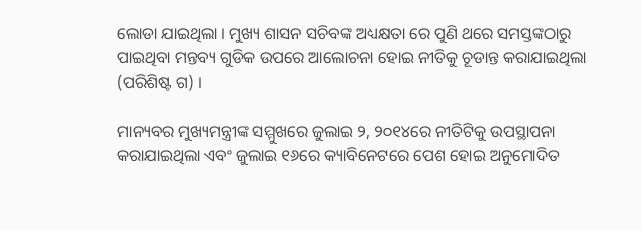ଲୋଡା ଯାଇଥିଲା । ମୁଖ୍ୟ ଶାସନ ସଚିବଙ୍କ ଅଧ୍ୟକ୍ଷତା ରେ ପୁଣି ଥରେ ସମସ୍ତଙ୍କଠାରୁ ପାଇଥିବା ମନ୍ତବ୍ୟ ଗୁଡିକ ଉପରେ ଆଲୋଚନା ହୋଇ ନୀତିକୁ ଚୂଡାନ୍ତ କରାଯାଇଥିଲା (ପରିଶିଷ୍ଟ ଗ) ।

ମାନ୍ୟବର ମୁଖ୍ୟମନ୍ତ୍ରୀଙ୍କ ସମ୍ମୁଖରେ ଜୁଲାଇ ୨, ୨୦୧୪ରେ ନୀତିଟିକୁ ଉପସ୍ଥାପନା କରାଯାଇଥିଲା ଏବଂ ଜୁଲାଇ ୧୬ରେ କ୍ୟାବିନେଟରେ ପେଶ ହୋଇ ଅନୁମୋଦିତ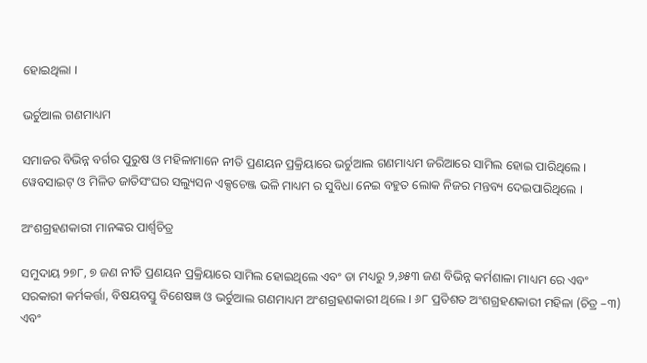ହୋଇଥିଲା ।

ଭର୍ଚୁଆଲ ଗଣମାଧ୍ୟମ

ସମାଜର ବିଭିନ୍ନ ବର୍ଗର ପୁରୁଷ ଓ ମହିଳାମାନେ ନୀତି ପ୍ରଣୟନ ପ୍ରକ୍ରିୟାରେ ଭର୍ଚୁଆଲ ଗଣମାଧ୍ୟମ ଜରିଆରେ ସାମିଲ ହୋଇ ପାରିଥିଲେ । ୱେବସାଇଟ୍ ଓ ମିଳିତ ଜାତିସଂଘର ସଲ୍ୟୁସନ ଏକ୍ସଚେଞ୍ଜ ଭଳି ମାଧ୍ୟମ ର ସୁବିଧା ନେଇ ବହୁତ ଲୋକ ନିଜର ମନ୍ତବ୍ୟ ଦେଇପାରିଥିଲେ ।

ଅଂଶଗ୍ରହଣକାରୀ ମାନଙ୍କର ପାର୍ଶ୍ଵଚିତ୍ର

ସମୁଦାୟ ୨୭୮, ୭ ଜଣ ନୀତି ପ୍ରଣୟନ ପ୍ରକ୍ରିୟାରେ ସାମିଲ ହୋଇଥିଲେ ଏବଂ ତା ମଧ୍ୟରୁ ୨,୬୫୩ ଜଣ ବିଭିନ୍ନ କର୍ମଶାଳା ମାଧ୍ୟମ ରେ ଏବଂ ସରକାରୀ କର୍ମକର୍ତ୍ତା, ବିଷୟବସ୍ତୁ ବିଶେଷଜ୍ଞ ଓ ଭର୍ଚୁଆଲ ଗଣମାଧ୍ୟମ ଅଂଶଗ୍ରହଣକାରୀ ଥିଲେ । ୬୮ ପ୍ରତିଶତ ଅଂଶଗ୍ରହଣକାରୀ ମହିଳା (ଚିତ୍ର –୩) ଏବଂ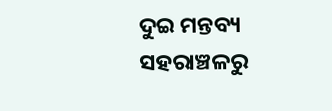ଦୁଇ ମନ୍ତବ୍ୟ ସହରାଞ୍ଚଳରୁ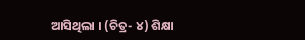ଆସିଥିଲା । (ଚିତ୍ର- ୪) ଶିକ୍ଷା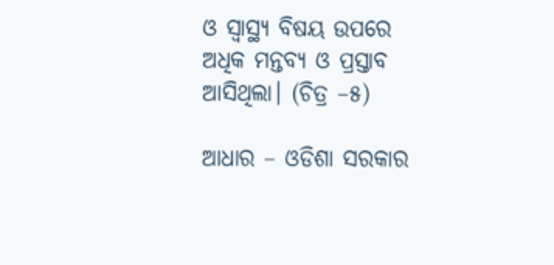ଓ ସ୍ୱାସ୍ଥ୍ୟ ବିଷୟ ଉପରେ ଅଧିକ ମନ୍ତବ୍ୟ ଓ ପ୍ରସ୍ତାବ ଆସିଥିଲା। (ଚିତ୍ର –୫)

ଆଧାର – ଓଡିଶା ସରକାର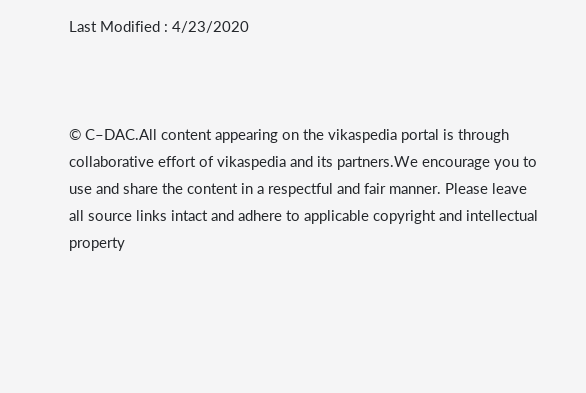Last Modified : 4/23/2020



© C–DAC.All content appearing on the vikaspedia portal is through collaborative effort of vikaspedia and its partners.We encourage you to use and share the content in a respectful and fair manner. Please leave all source links intact and adhere to applicable copyright and intellectual property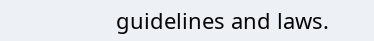guidelines and laws.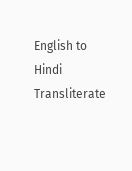English to Hindi Transliterate